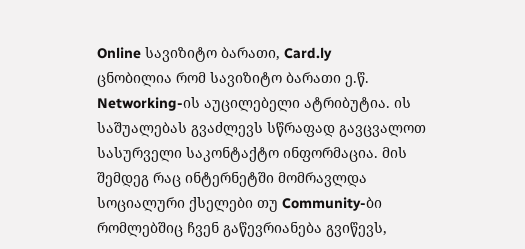Online სავიზიტო ბარათი, Card.ly
ცნობილია რომ სავიზიტო ბარათი ე.წ. Networking-ის აუცილებელი ატრიბუტია. ის საშუალებას გვაძლევს სწრაფად გავცვალოთ სასურველი საკონტაქტო ინფორმაცია. მის შემდეგ რაც ინტერნეტში მომრავლდა სოციალური ქსელები თუ Community-ბი რომლებშიც ჩვენ გაწევრიანება გვიწევს,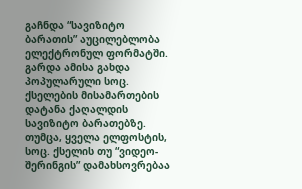გაჩნდა “სავიზიტო ბარათის” აუცილებლობა ელექტრონულ ფორმატში. გარდა ამისა გახდა პოპულარული სოც. ქსელების მისამართების დატანა ქაღალდის სავიზიტო ბარათებზე. თუმცა, ყველა ელფოსტის, სოც. ქსელის თუ “ვიდეო-შერინგის” დამახსოვრებაა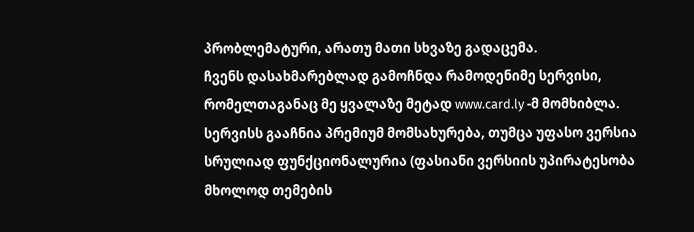პრობლემატური, არათუ მათი სხვაზე გადაცემა.
ჩვენს დასახმარებლად გამოჩნდა რამოდენიმე სერვისი, რომელთაგანაც მე ყვალაზე მეტად www.card.ly -მ მომხიბლა. სერვისს გააჩნია პრემიუმ მომსახურება, თუმცა უფასო ვერსია სრულიად ფუნქციონალურია (ფასიანი ვერსიის უპირატესობა მხოლოდ თემების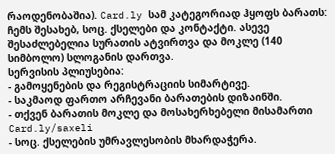რაოდენობაშია). Card.ly სამ კატეგორიად ჰყოფს ბარათს: ჩემს შესახებ, სოც. ქსელები და კონტაქტი. ასევე შესაძლებელია სურათის ატვირთვა და მოკლე (140 სიმბოლო) სლოგანის დართვა.
სერვისის პლიუსებია:
- გამოყენების და რეგისტრაციის სიმარტივე.
- საკმაოდ ფართო არჩევანი ბარათების დიზაინში.
- თქვენ ბარათის მოკლე და მოსახერხებელი მისამართი Card.ly/saxeli
- სოც. ქსელების უმრავლესობის მხარდაჭერა.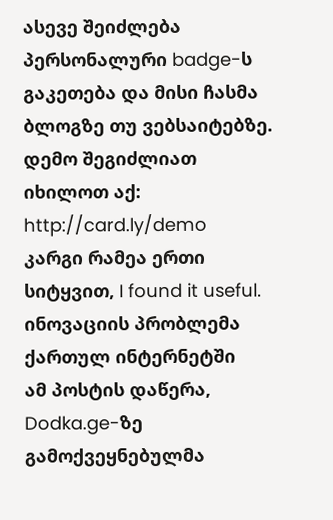ასევე შეიძლება პერსონალური badge-ს გაკეთება და მისი ჩასმა ბლოგზე თუ ვებსაიტებზე.
დემო შეგიძლიათ იხილოთ აქ: http://card.ly/demo
კარგი რამეა ერთი სიტყვით, I found it useful.
ინოვაციის პრობლემა ქართულ ინტერნეტში
ამ პოსტის დაწერა, Dodka.ge-ზე გამოქვეყნებულმა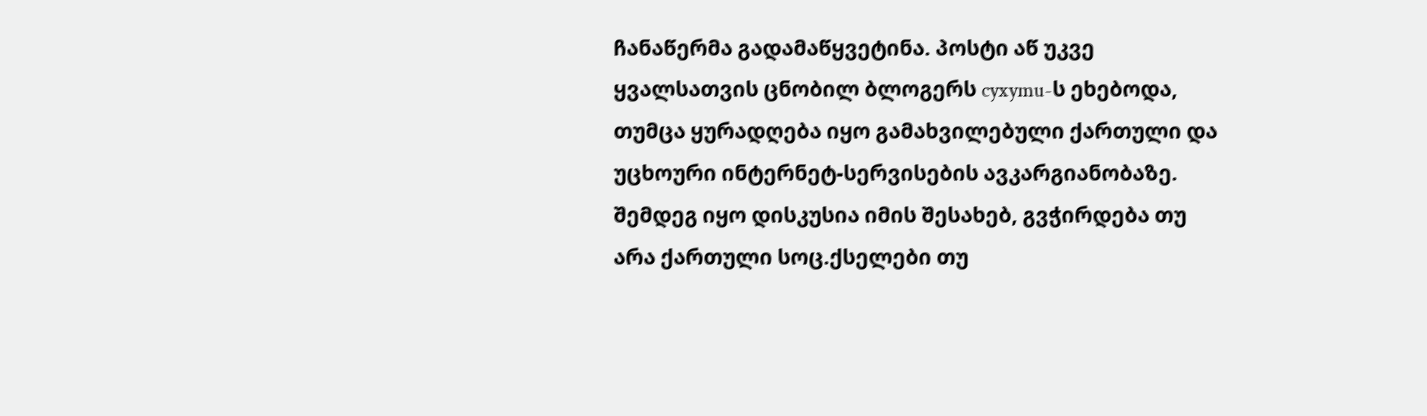ჩანაწერმა გადამაწყვეტინა. პოსტი აწ უკვე ყვალსათვის ცნობილ ბლოგერს cyxymu-ს ეხებოდა, თუმცა ყურადღება იყო გამახვილებული ქართული და უცხოური ინტერნეტ-სერვისების ავკარგიანობაზე. შემდეგ იყო დისკუსია იმის შესახებ, გვჭირდება თუ არა ქართული სოც.ქსელები თუ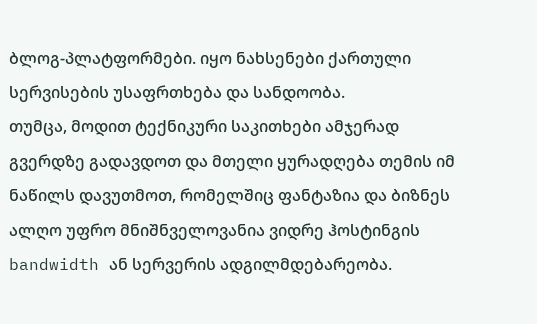ბლოგ-პლატფორმები. იყო ნახსენები ქართული სერვისების უსაფრთხება და სანდოობა.
თუმცა, მოდით ტექნიკური საკითხები ამჯერად გვერდზე გადავდოთ და მთელი ყურადღება თემის იმ ნაწილს დავუთმოთ, რომელშიც ფანტაზია და ბიზნეს ალღო უფრო მნიშნველოვანია ვიდრე ჰოსტინგის bandwidth ან სერვერის ადგილმდებარეობა.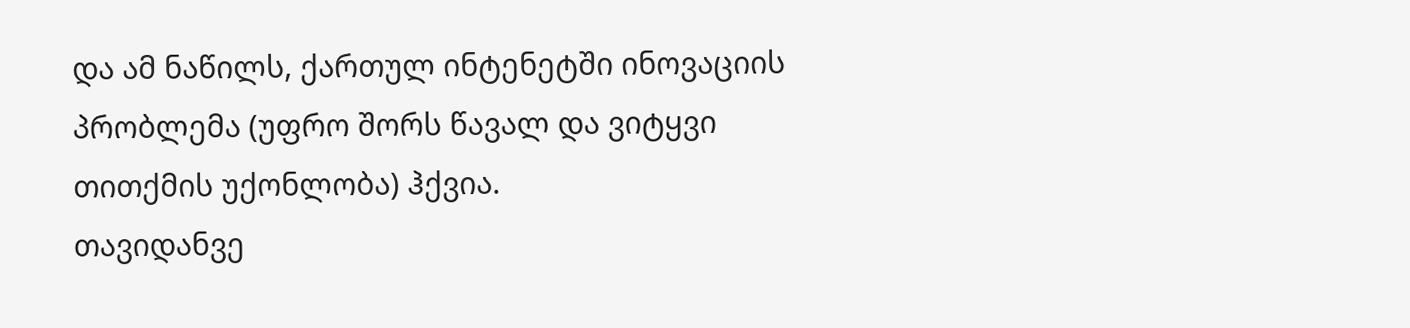და ამ ნაწილს, ქართულ ინტენეტში ინოვაციის პრობლემა (უფრო შორს წავალ და ვიტყვი თითქმის უქონლობა) ჰქვია.
თავიდანვე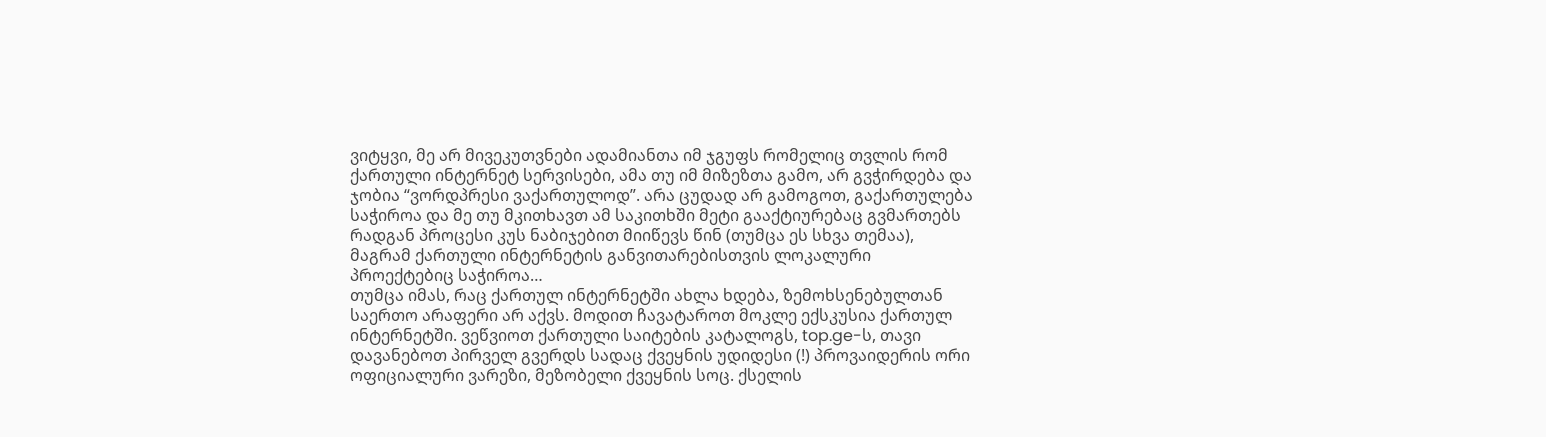ვიტყვი, მე არ მივეკუთვნები ადამიანთა იმ ჯგუფს რომელიც თვლის რომ ქართული ინტერნეტ სერვისები, ამა თუ იმ მიზეზთა გამო, არ გვჭირდება და ჯობია “ვორდპრესი ვაქართულოდ”. არა ცუდად არ გამოგოთ, გაქართულება საჭიროა და მე თუ მკითხავთ ამ საკითხში მეტი გააქტიურებაც გვმართებს რადგან პროცესი კუს ნაბიჯებით მიიწევს წინ (თუმცა ეს სხვა თემაა), მაგრამ ქართული ინტერნეტის განვითარებისთვის ლოკალური პროექტებიც საჭიროა…
თუმცა იმას, რაც ქართულ ინტერნეტში ახლა ხდება, ზემოხსენებულთან საერთო არაფერი არ აქვს. მოდით ჩავატაროთ მოკლე ექსკუსია ქართულ ინტერნეტში. ვეწვიოთ ქართული საიტების კატალოგს, top.ge-ს, თავი დავანებოთ პირველ გვერდს სადაც ქვეყნის უდიდესი (!) პროვაიდერის ორი ოფიციალური ვარეზი, მეზობელი ქვეყნის სოც. ქსელის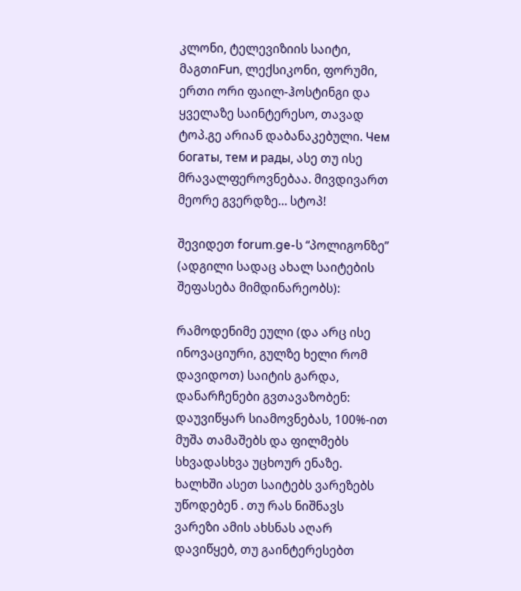კლონი, ტელევიზიის საიტი, მაგთიFun, ლექსიკონი, ფორუმი, ერთი ორი ფაილ-ჰოსტინგი და ყველაზე საინტერესო, თავად ტოპ.გე არიან დაბანაკებული. Чем богаты, тем и рады, ასე თუ ისე მრავალფეროვნებაა. მივდივართ მეორე გვერდზე… სტოპ!

შევიდეთ forum.ge-ს “პოლიგონზე” (ადგილი სადაც ახალ საიტების შეფასება მიმდინარეობს):

რამოდენიმე ეული (და არც ისე ინოვაციური, გულზე ხელი რომ დავიდოთ) საიტის გარდა, დანარჩენები გვთავაზობენ: დაუვიწყარ სიამოვნებას, 100%-ით მუშა თამაშებს და ფილმებს სხვადასხვა უცხოურ ენაზე. ხალხში ასეთ საიტებს ვარეზებს უწოდებენ . თუ რას ნიშნავს ვარეზი ამის ახსნას აღარ დავიწყებ, თუ გაინტერესებთ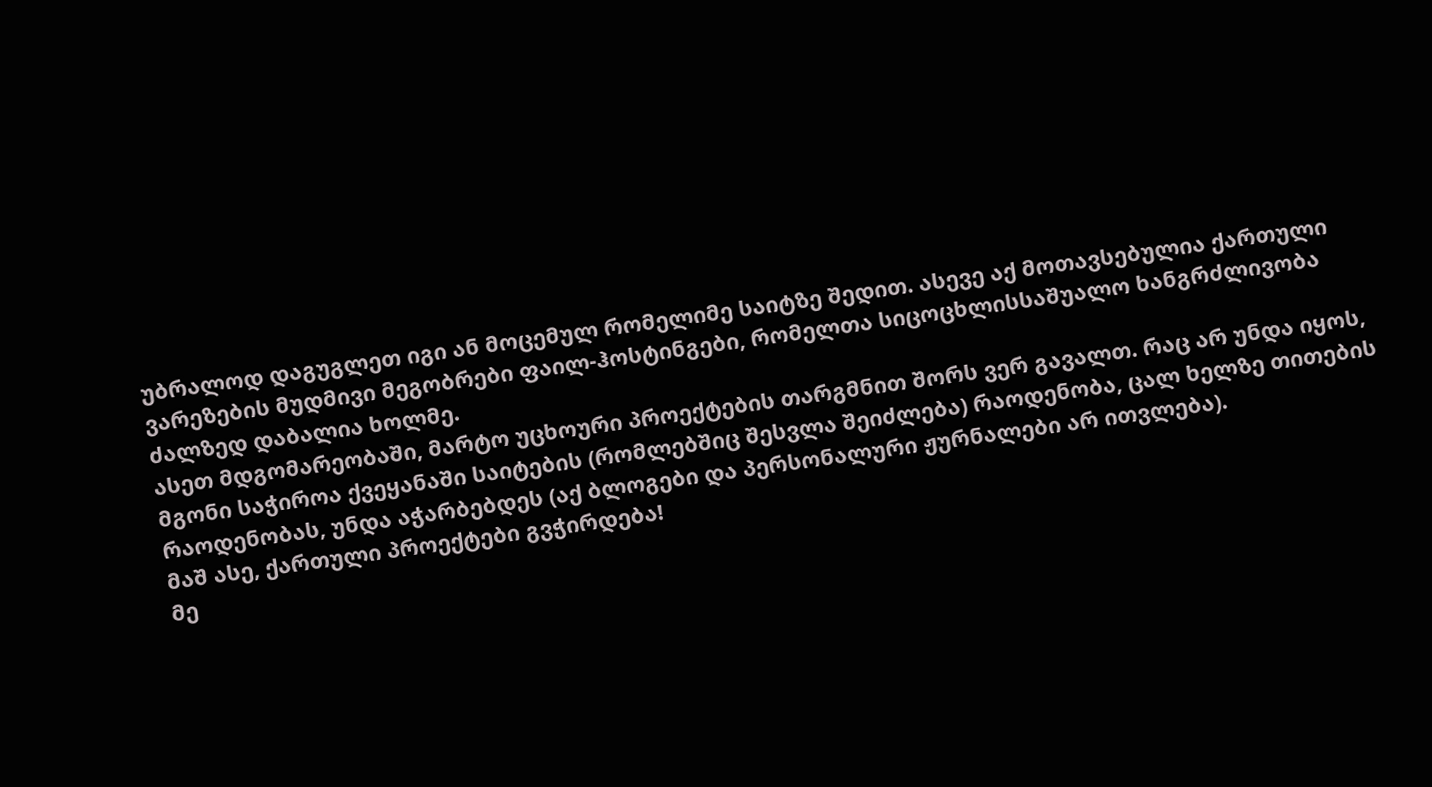უბრალოდ დაგუგლეთ იგი ან მოცემულ რომელიმე საიტზე შედით. ასევე აქ მოთავსებულია ქართული ვარეზების მუდმივი მეგობრები ფაილ-ჰოსტინგები, რომელთა სიცოცხლისსაშუალო ხანგრძლივობა ძალზედ დაბალია ხოლმე.
ასეთ მდგომარეობაში, მარტო უცხოური პროექტების თარგმნით შორს ვერ გავალთ. რაც არ უნდა იყოს, მგონი საჭიროა ქვეყანაში საიტების (რომლებშიც შესვლა შეიძლება) რაოდენობა, ცალ ხელზე თითების რაოდენობას, უნდა აჭარბებდეს (აქ ბლოგები და პერსონალური ჟურნალები არ ითვლება).
მაშ ასე, ქართული პროექტები გვჭირდება!
მე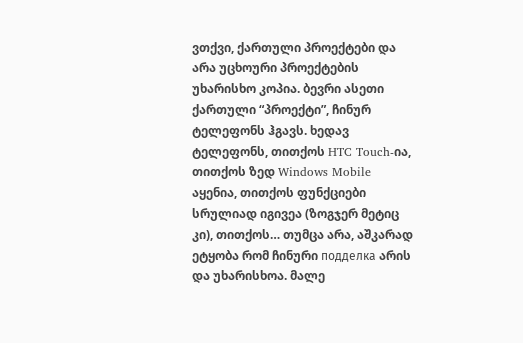ვთქვი, ქართული პროექტები და არა უცხოური პროექტების უხარისხო კოპია. ბევრი ასეთი ქართული “პროექტი”, ჩინურ ტელეფონს ჰგავს. ხედავ ტელეფონს, თითქოს HTC Touch-ია, თითქოს ზედ Windows Mobile აყენია, თითქოს ფუნქციები სრულიად იგივეა (ზოგჯერ მეტიც კი), თითქოს… თუმცა არა, აშკარად ეტყობა რომ ჩინური подделка არის და უხარისხოა. მალე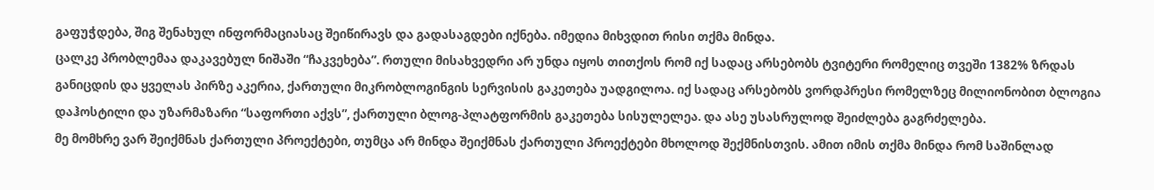გაფუჭდება, შიგ შენახულ ინფორმაციასაც შეიწირავს და გადასაგდები იქნება. იმედია მიხვდით რისი თქმა მინდა.
ცალკე პრობლემაა დაკავებულ ნიშაში “ჩაკვეხება”. რთული მისახვედრი არ უნდა იყოს თითქოს რომ იქ სადაც არსებობს ტვიტერი რომელიც თვეში 1382% ზრდას განიცდის და ყველას პირზე აკერია, ქართული მიკრობლოგინგის სერვისის გაკეთება უადგილოა. იქ სადაც არსებობს ვორდპრესი რომელზეც მილიონობით ბლოგია დაჰოსტილი და უზარმაზარი “საფორთი აქვს”, ქართული ბლოგ-პლატფორმის გაკეთება სისულელეა. და ასე უსასრულოდ შეიძლება გაგრძელება.
მე მომხრე ვარ შეიქმნას ქართული პროექტები, თუმცა არ მინდა შეიქმნას ქართული პროექტები მხოლოდ შექმნისთვის. ამით იმის თქმა მინდა რომ საშინლად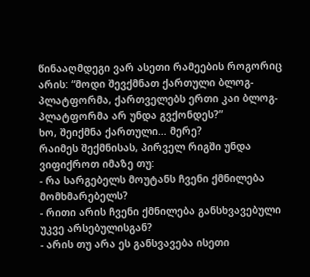წინააღმდეგი ვარ ასეთი რამეების როგორიც არის: “მოდი შევქმნათ ქართული ბლოგ-პლატფორმა, ქართველებს ერთი კაი ბლოგ-პლატფორმა არ უნდა გვქონდეს?”
ხო, შეიქმნა ქართული… მერე?
რაიმეს შექმნისას, პირველ რიგში უნდა ვიფიქროთ იმაზე თუ:
- რა სარგებელს მოუტანს ჩვენი ქმნილება მომხმარებელს?
- რითი არის ჩვენი ქმნილება განსხვავებული უკვე არსებულისგან?
- არის თუ არა ეს განსვავება ისეთი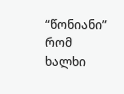“წონიანი” რომ ხალხი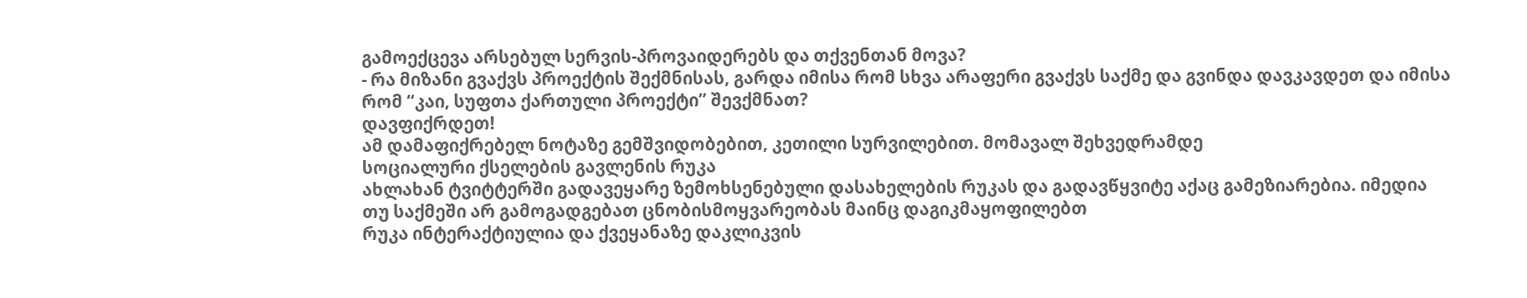გამოექცევა არსებულ სერვის-პროვაიდერებს და თქვენთან მოვა?
- რა მიზანი გვაქვს პროექტის შექმნისას, გარდა იმისა რომ სხვა არაფერი გვაქვს საქმე და გვინდა დავკავდეთ და იმისა რომ “კაი, სუფთა ქართული პროექტი” შევქმნათ?
დავფიქრდეთ!
ამ დამაფიქრებელ ნოტაზე გემშვიდობებით, კეთილი სურვილებით. მომავალ შეხვედრამდე
სოციალური ქსელების გავლენის რუკა
ახლახან ტვიტტერში გადავეყარე ზემოხსენებული დასახელების რუკას და გადავწყვიტე აქაც გამეზიარებია. იმედია თუ საქმეში არ გამოგადგებათ ცნობისმოყვარეობას მაინც დაგიკმაყოფილებთ
რუკა ინტერაქტიულია და ქვეყანაზე დაკლიკვის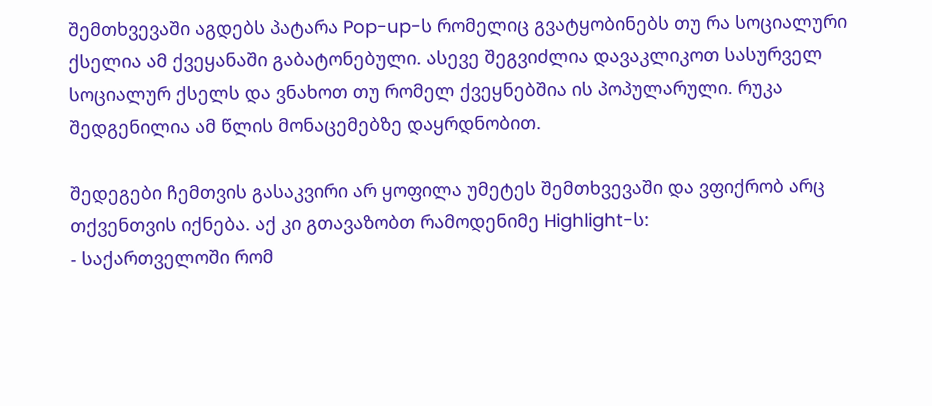შემთხვევაში აგდებს პატარა Pop-up-ს რომელიც გვატყობინებს თუ რა სოციალური ქსელია ამ ქვეყანაში გაბატონებული. ასევე შეგვიძლია დავაკლიკოთ სასურველ სოციალურ ქსელს და ვნახოთ თუ რომელ ქვეყნებშია ის პოპულარული. რუკა შედგენილია ამ წლის მონაცემებზე დაყრდნობით.

შედეგები ჩემთვის გასაკვირი არ ყოფილა უმეტეს შემთხვევაში და ვფიქრობ არც თქვენთვის იქნება. აქ კი გთავაზობთ რამოდენიმე Highlight-ს:
- საქართველოში რომ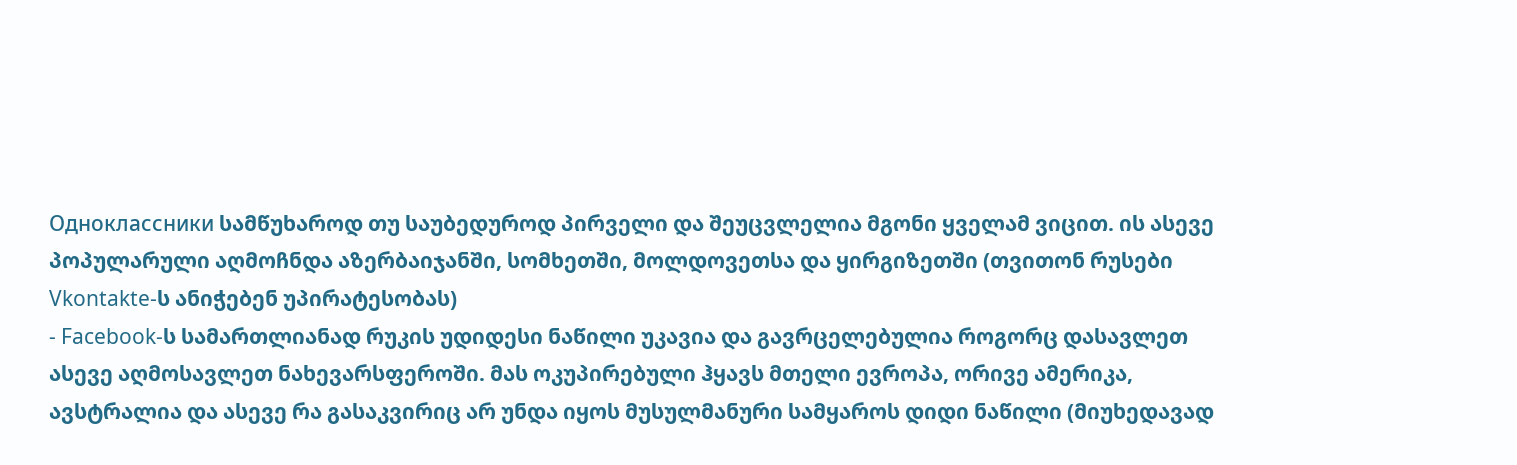Одноклассники სამწუხაროდ თუ საუბედუროდ პირველი და შეუცვლელია მგონი ყველამ ვიცით. ის ასევე პოპულარული აღმოჩნდა აზერბაიჯანში, სომხეთში, მოლდოვეთსა და ყირგიზეთში (თვითონ რუსები Vkontakte-ს ანიჭებენ უპირატესობას)
- Facebook-ს სამართლიანად რუკის უდიდესი ნაწილი უკავია და გავრცელებულია როგორც დასავლეთ ასევე აღმოსავლეთ ნახევარსფეროში. მას ოკუპირებული ჰყავს მთელი ევროპა, ორივე ამერიკა, ავსტრალია და ასევე რა გასაკვირიც არ უნდა იყოს მუსულმანური სამყაროს დიდი ნაწილი (მიუხედავად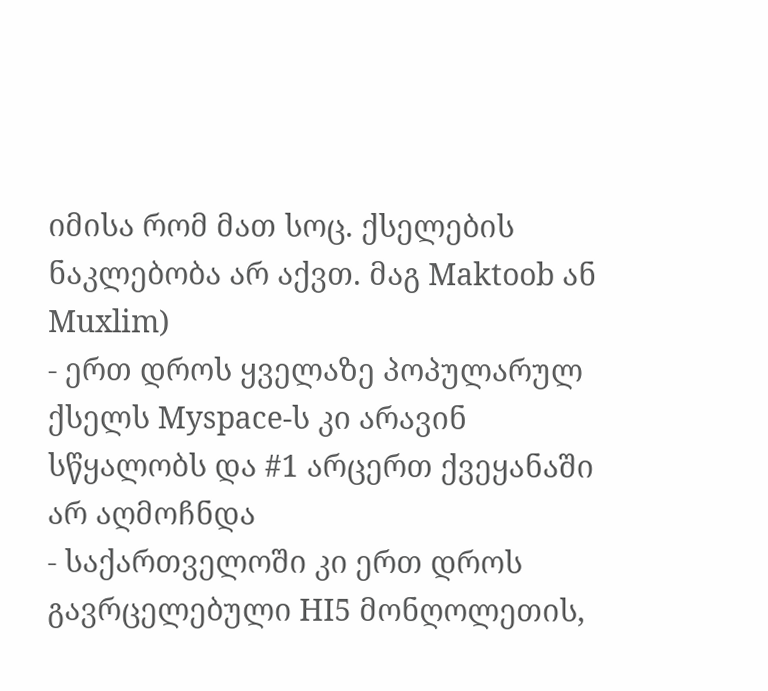იმისა რომ მათ სოც. ქსელების ნაკლებობა არ აქვთ. მაგ Maktoob ან Muxlim)
- ერთ დროს ყველაზე პოპულარულ ქსელს Myspace-ს კი არავინ სწყალობს და #1 არცერთ ქვეყანაში არ აღმოჩნდა
- საქართველოში კი ერთ დროს გავრცელებული HI5 მონღოლეთის,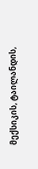მექსიკის, ტაილანდის,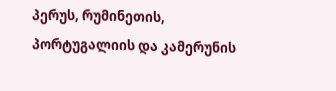პერუს, რუმინეთის, პორტუგალიის და კამერუნის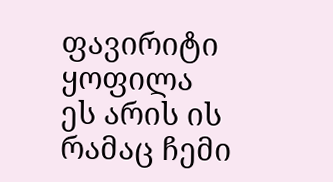ფავირიტი ყოფილა
ეს არის ის რამაც ჩემი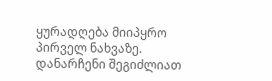ყურადღება მიიპყრო პირველ ნახვაზე. დანარჩენი შეგიძლიათ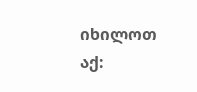იხილოთ აქ: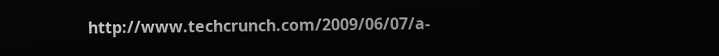http://www.techcrunch.com/2009/06/07/a-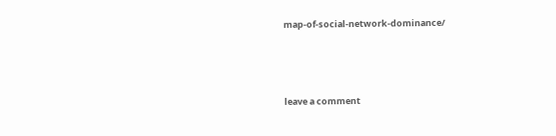map-of-social-network-dominance/




leave a comment